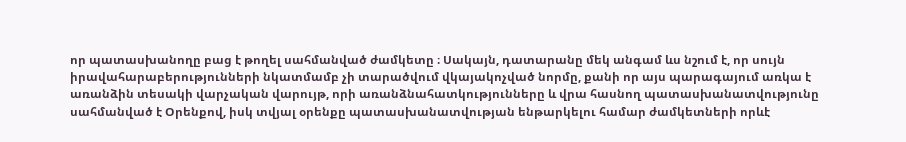որ պատասխանողը բաց է թողել սահմանված ժամկետը ։ Սակայն, դատարանը մեկ անգամ ևս նշում է, որ սույն իրավահարաբերությունների նկատմամբ չի տարածվում վկայակոչված նորմը, քանի որ այս պարագայում առկա է առանձին տեսակի վարչական վարույթ, որի առանձնահատկությունները և վրա հասնող պատասխանատվությունը սահմանված է Օրենքով, իսկ տվյալ օրենքը պատասխանատվության ենթարկելու համար ժամկետների որևէ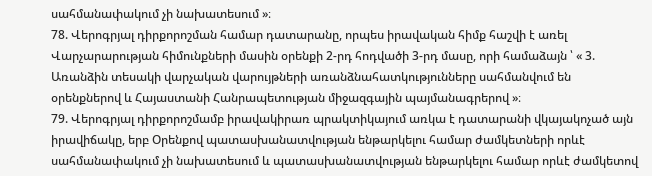սահմանափակում չի նախատեսում »։
78. Վերոգրյալ դիրքորոշման համար դատարանը, որպես իրավական հիմք հաշվի է առել Վարչարարության հիմունքների մասին օրենքի 2-րդ հոդվածի 3-րդ մասը, որի համաձայն ՝ « 3. Առանձին տեսակի վարչական վարույթների առանձնահատկությունները սահմանվում են օրենքներով և Հայաստանի Հանրապետության միջազգային պայմանագրերով »։
79. Վերոգրյալ դիրքորոշմամբ իրավակիրառ պրակտիկայում առկա է դատարանի վկայակոչած այն իրավիճակը, երբ Օրենքով պատասխանատվության ենթարկելու համար ժամկետների որևէ սահմանափակում չի նախատեսում և պատասխանատվության ենթարկելու համար որևէ ժամկետով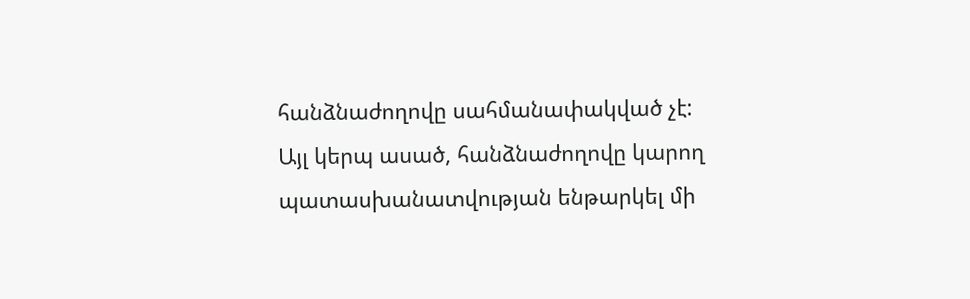հանձնաժողովը սահմանափակված չէ: Այլ կերպ ասած, հանձնաժողովը կարող պատասխանատվության ենթարկել մի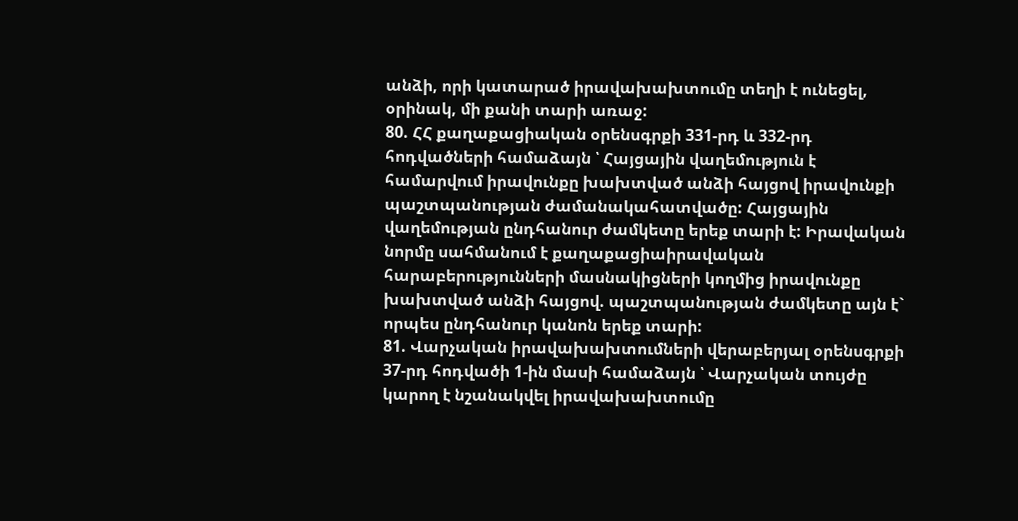անձի, որի կատարած իրավախախտումը տեղի է ունեցել, օրինակ, մի քանի տարի առաջ:
80. ՀՀ քաղաքացիական օրենսգրքի 331-րդ և 332-րդ հոդվածների համաձայն ՝ Հայցային վաղեմություն է համարվում իրավունքը խախտված անձի հայցով իրավունքի պաշտպանության ժամանակահատվածը: Հայցային վաղեմության ընդհանուր ժամկետը երեք տարի է: Իրավական նորմը սահմանում է քաղաքացիաիրավական հարաբերությունների մասնակիցների կողմից իրավունքը խախտված անձի հայցով. պաշտպանության ժամկետը այն է` որպես ընդհանուր կանոն երեք տարի:
81. Վարչական իրավախախտումների վերաբերյալ օրենսգրքի 37-րդ հոդվածի 1-ին մասի համաձայն ՝ Վարչական տույժը կարող է նշանակվել իրավախախտումը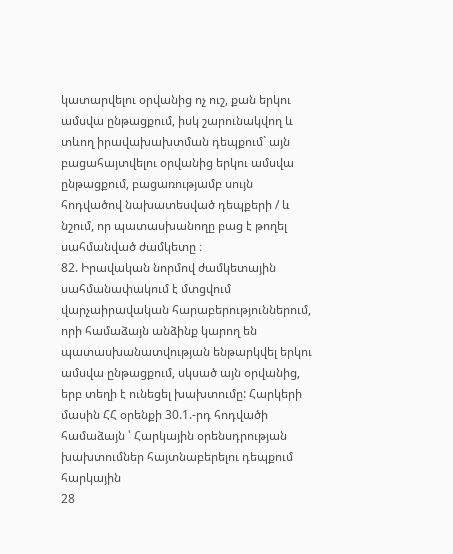կատարվելու օրվանից ոչ ուշ, քան երկու ամսվա ընթացքում, իսկ շարունակվող և տևող իրավախախտման դեպքում` այն բացահայտվելու օրվանից երկու ամսվա ընթացքում, բացառությամբ սույն հոդվածով նախատեսված դեպքերի / և նշում, որ պատասխանողը բաց է թողել սահմանված ժամկետը ։
82. Իրավական նորմով ժամկետային սահմանափակում է մտցվում վարչաիրավական հարաբերություններում, որի համաձայն անձինք կարող են պատասխանատվության ենթարկվել երկու ամսվա ընթացքում, սկսած այն օրվանից, երբ տեղի է ունեցել խախտումը: Հարկերի մասին ՀՀ օրենքի 30.1.-րդ հոդվածի համաձայն ՝ Հարկային օրենսդրության խախտումներ հայտնաբերելու դեպքում հարկային
28